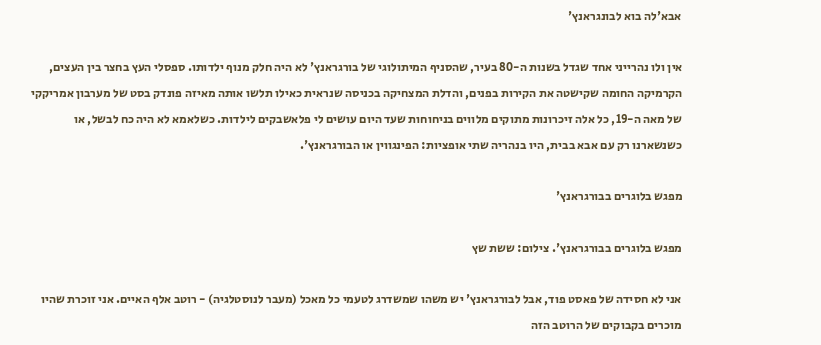אבא'לה בוא לבונגראנץ'

אין ולו נהרייני אחד שגדל בשנות ה-80 בעיר, שהסניף המיתולוגי של בורגראנץ' לא היה חלק מנוף ילדותו. ספסלי העץ בחצר בין העצים, הקרמיקה החומה שקישטה את הקירות בפנים, והדלת המצחיקה בכניסה שנראית כאילו תלשו אותה מאיזה פונדק בסט של מערבון אמריקקי של מאה ה-19, כל אלה זיכרונות מתוקים מלווים בניחוחות שעד היום עושים לי פלאשבקים לילדות. כשלאמא לא היה כח לבשל, או כשנשארנו רק עם אבא בבית, היו בנהריה שתי אופציות: הפינגווין או הבורגראנץ'.

מפגש בלוגרים בבורגראנץ'

מפגש בלוגרים בבורגראנץ'. צילום: ששת שץ

אני לא חסידה של פאסט פוד, אבל לבורגראנץ' יש משהו שמשדרג לטעמי כל מאכל (מעבר לנוסטלגיה) - רוטב אלף האיים. אני זוכרת שהיו מוכרים בקבוקים של הרוטב הזה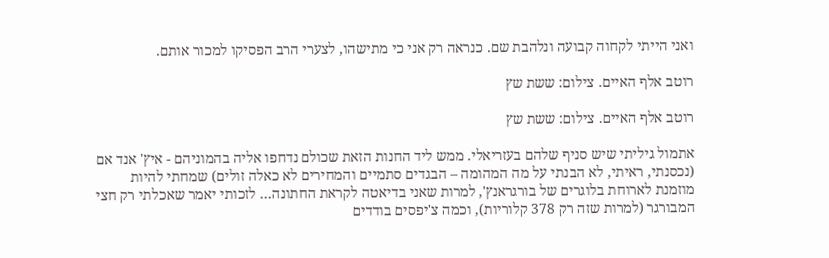ואני הייתי לקחוה קבועה ונלהבת שם. כנראה רק אני כי מתישהו, לצערי הרב הפסיקו למכור אותם.

רוטב אלף האיים. צילום: ששת שץ

רוטב אלף האיים. צילום: ששת שץ

אתמול גיליתי שיש סניף שלהם בעזריאלי. ממש ליד החנות הזאת שכולם נדחפו אליה בהמוניהם - איץ' אנד אם (נכסנתי, ראיתי, לא הבנתי על מה המהומה – הבגדים סתמיים והמחירים לא כאלה זולים) שמחתי להיות מוזמנת לארוחת בלוגרים של בורגראנץ', למרות שאני בדיאטה לקראת החתונה… לזכותי יאמר שאכלתי רק חצי המבורגר (למרות שזה רק 378 קלוריות), וכמה צ'יפסים בודדים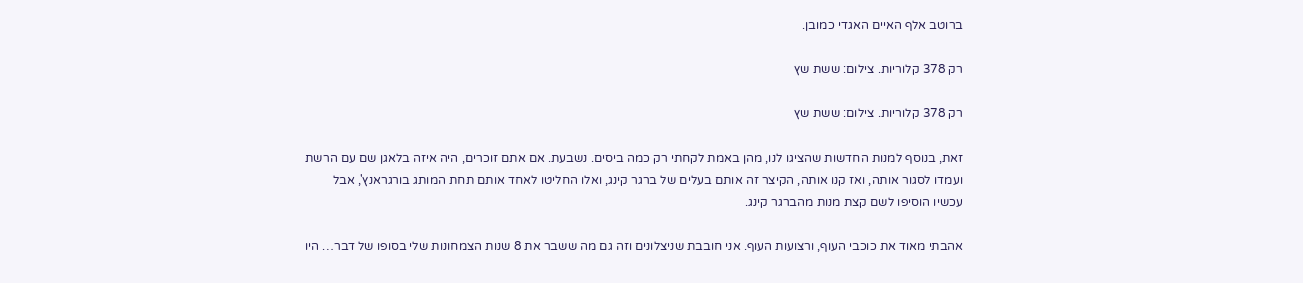ברוטב אלף האיים האגדי כמובן.

רק 378 קלוריות. צילום: ששת שץ

רק 378 קלוריות. צילום: ששת שץ

זאת, בנוסף למנות החדשות שהציגו לנו, מהן באמת לקחתי רק כמה ביסים. נשבעת. אם אתם זוכרים, היה איזה בלאגן שם עם הרשת ועמדו לסגור אותה, ואז קנו אותה, הקיצר זה אותם בעלים של ברגר קינג, ואלו החליטו לאחד אותם תחת המותג בורגראנץ', אבל עכשיו הוסיפו לשם קצת מנות מהברגר קינג.

אהבתי מאוד את כוכבי העוף, ורצועות העוף. אני חובבת שניצלונים וזה גם מה ששבר את 8 שנות הצמחונות שלי בסופו של דבר… היו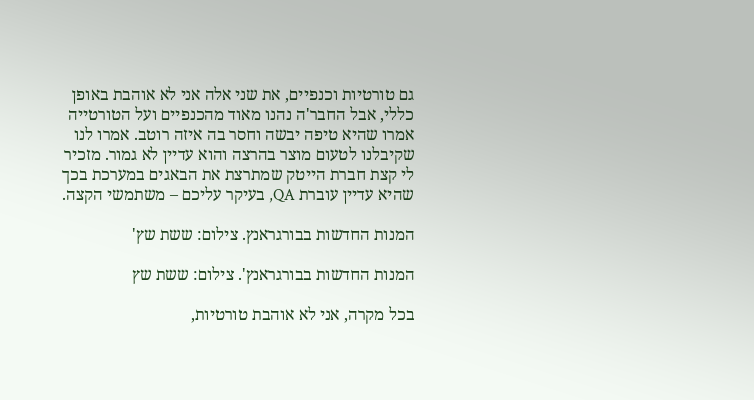גם טורטיות וכנפיים, את שני אלה אני לא אוהבת באופן כללי, אבל החבר'ה נהנו מאוד מהכנפיים ועל הטורטייה אמרו שהיא טיפה יבשה וחסר בה איזה רוטב. אמרו לנו שקיבלנו לטעום מוצר בהרצה והוא עדיין לא גמור. מזכיר לי קצת חברת הייטק שמתרצת את הבאגים במערכת בכך שהיא עדיין עוברת QA, בעיקר עליכם – משתמשי הקצה.

המנות החדשות בבורגראנץ. צילום: ששת שץ'

המנות החדשות בבורגראנץ'. צילום: ששת שץ

בכל מקרה, אני לא אוהבת טורטיות,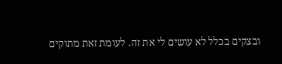ובצקים בכלל לא עושים לי את זה. לעומת זאת מתוקים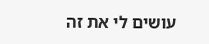עושים לי את זה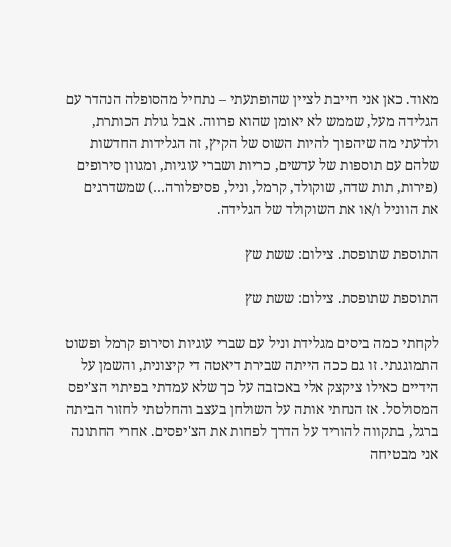מאוד. כאן אני חייבת לציין שהופתעתי – נתחיל מהסופלה הנהדר עם הגלידה מעל, שממש לא יאומן שהוא פרווה. אבל גולת הכותרת, ולדעתי מה שיהפוך להיות השוס של הקיץ, זה הגלידות החדשות שלהם עם תוספות של עדשים, כריות ושברי עוגיות, ומגוון סירופים (פירות, תות שדה, שוקולד, קרמל, וניל, פסיפלורה…) שמשדרגים את הווניל ו/או את השוקולד של הגלידה.

התוספת שתופסת. צילום: ששת שץ

התוספת שתופסת. צילום: ששת שץ

לקחתי כמה ביסים מגלידת וניל עם שברי עוגיות וסירופ קרמל ופשוט התמוגגתי. זו גם ככה הייתה שבירת דיאטה די קיצונית, והשמן על הידיים כאילו ציקצק אלי באכזבה על כך שלא עמדתי בפיתוי הצ'יפס המסולסל. אז הנחתי אותה על השולחן בעצב והחלטתי לחזור הביתה ברגל, בתקווה להוריד על הדרך לפחות את הצ'יפסים. אחרי החתונה אני מבטיחה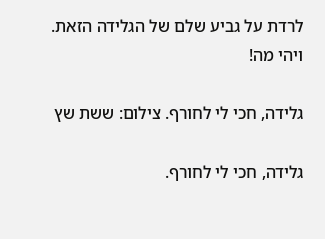לרדת על גביע שלם של הגלידה הזאת.  ויהי מה!

גלידה, חכי לי לחורף. צילום: ששת שץ

גלידה, חכי לי לחורף.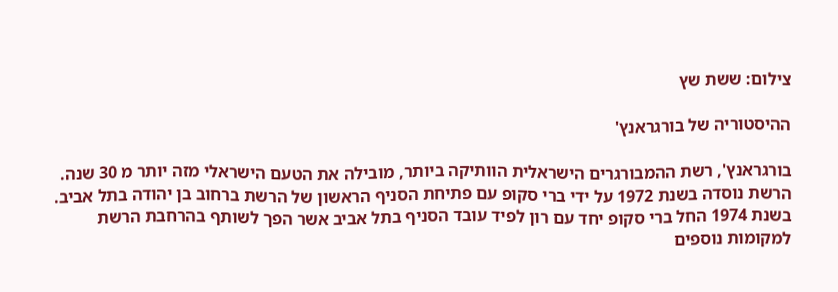צילום: ששת שץ

ההיסטוריה של בורגראנץ'

בורגראנץ', רשת ההמבורגרים הישראלית הוותיקה ביותר, מובילה את הטעם הישראלי מזה יותר מ 30 שנה. הרשת נוסדה בשנת 1972 על ידי ברי סקופ עם פתיחת הסניף הראשון של הרשת ברחוב בן יהודה בתל אביב. בשנת 1974 החל ברי סקופ יחד עם רון לפיד עובד הסניף בתל אביב אשר הפך לשותף בהרחבת הרשת למקומות נוספים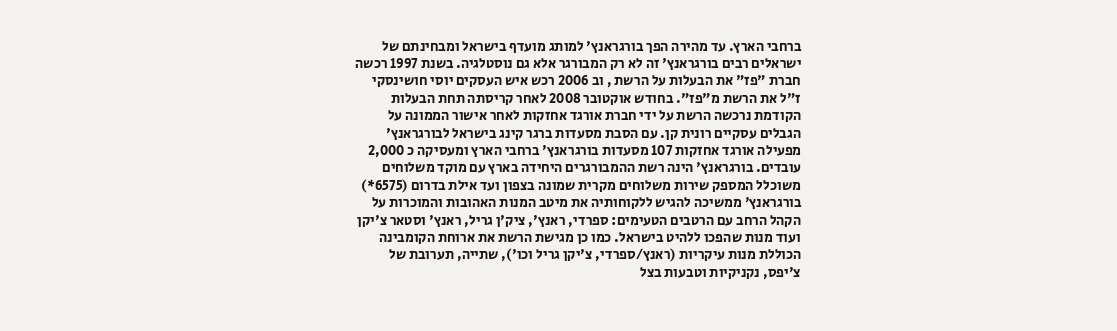ברחבי הארץ. עד מהירה הפך בורגראנץ' למותג מועדף בישראל ומבחינתם של ישראלים רבים בורגראנץ' זה לא רק המבורגר אלא גם נוסטלגיה. בשנת 1997 רכשה חברת "פז" את הבעלות על הרשת , וב 2006 רכש איש העסקים יוסי חושינסקי ז"ל את הרשת מ"פז". בחודש אוקטובר 2008 לאחר קריסתה תחת הבעלות הקודמת נרכשה הרשת על ידי חברת אורגד אחזקות לאחר אישור הממונה על הגבלים עסקיים רונית קן. עם הסבת מסעדות ברגר קינג בישראל לבורגראנץ' מפעילה אורגד אחזקות 107 מסעדות בורגראנץ' ברחבי הארץ ומעסיקה כ 2,000 עובדים. בורגראנץ' הינה רשת ההמבורגרים היחידה בארץ עם מוקד משלוחים משוכלל המספק שירות משלוחים מקרית שמונה בצפון ועד אילת בדרום (6575*) בורגראנץ' ממשיכה להגיש ללקוחותיה את מיטב המנות האהובות והמוכרות על הקהל הרחב עם הרטבים הטעימים: ספרדי, ראנץ', ציק'ן גריל, ראנץ' וסטאר צ'יקן ועוד מנות שהפכו ללהיט בישראל. כמו כן מגישת הרשת את ארוחת הקומבינה הכוללת מנות עיקריות (ראנץ/ספרדי, צ'יקן גריל וכו'), שתייה, תערובת של צ'יפס, נקניקיות וטבעות בצל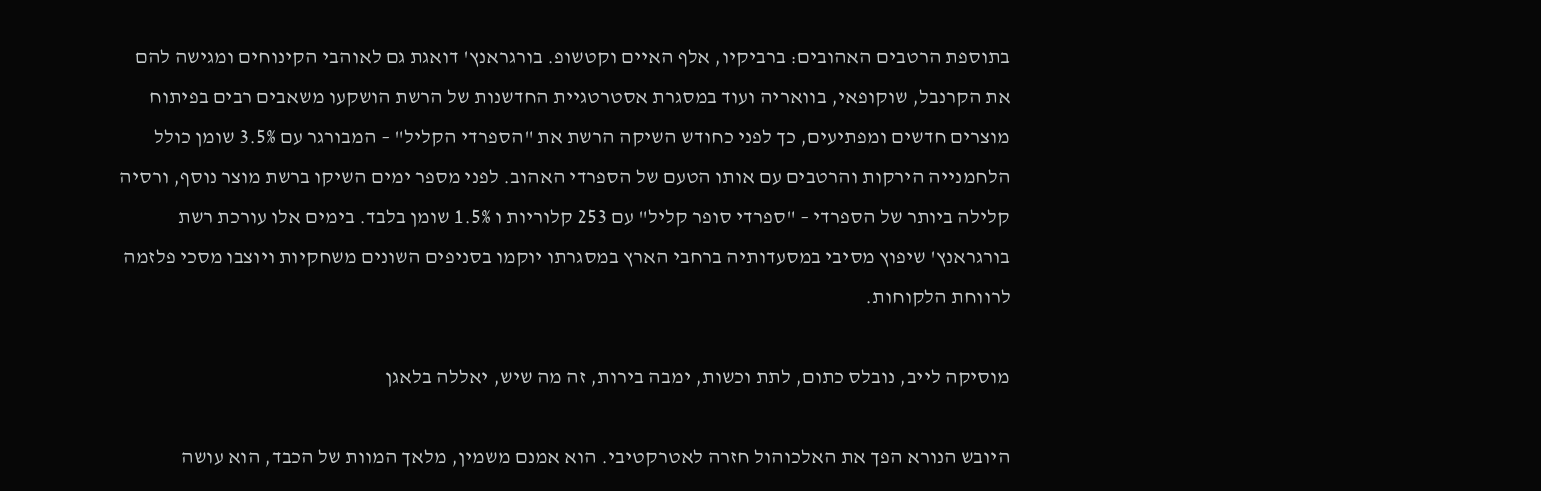בתוספת הרטבים האהובים: ברביקיו, אלף האיים וקטשופ. בורגראנץ' דואגת גם לאוהבי הקינוחים ומגישה להם את הקרנבל, שוקופאי, בוואריה ועוד במסגרת אסטרטגיית החדשנות של הרשת הושקעו משאבים רבים בפיתוח מוצרים חדשים ומפתיעים, כך לפני כחודש השיקה הרשת את "הספרדי הקליל" – המבורגר עם 3.5% שומן כולל הלחמנייה הירקות והרטבים עם אותו הטעם של הספרדי האהוב. לפני מספר ימים השיקו ברשת מוצר נוסף, ורסיה קלילה ביותר של הספרדי – "ספרדי סופר קליל" עם 253 קלוריות ו 1.5% שומן בלבד. בימים אלו עורכת רשת בורגראנץ' שיפוץ מסיבי במסעדותיה ברחבי הארץ במסגרתו יוקמו בסניפים השונים משחקיות ויוצבו מסכי פלזמה לרווחת הלקוחות.

מוסיקה לייב, נובלס כתום, לתת וכשות, ימבה בירות, זה מה שיש, יאללה בלאגן

היובש הנורא הפך את האלכוהול חזרה לאטרקטיבי. הוא אמנם משמין, מלאך המוות של הכבד, הוא עושה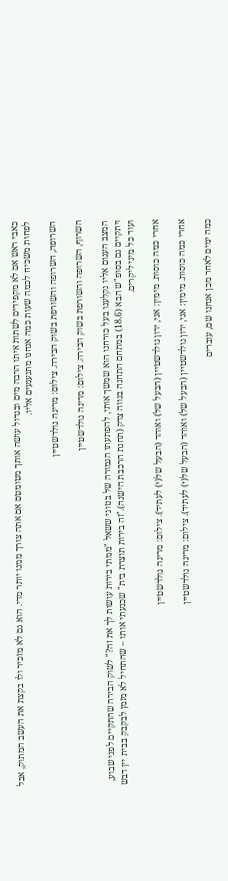כאבי ראש אם לא מקפידים לשתות איתו הרבה מים ובגדול עושה אותך מטומטם אם אתה צורך ממנו יותר מדי. הוא גם לא מזכיר ולו בקצת את העשב המתוק, אבל לפחות משכיח לכמה שעות כמה אנחנו מתגעגעים אליו.

השרופה, השרופה והשורפת בשוק הבירה. צילום: מרינה גולדשטיין

השרוף, השרופה והשורפת בשוק הבירה. צילום: מרינה גולדשטיין

המצב העגום אליו נקלענו בעל כורחנו הוא שמשך אותי, להפתעתו הגמורה של בנזוגי ששאל "ממתי בירות עושות לך את זה?" לשוק הבירה שהתקיים לפני שבוע, ויתקיים גם בסופ"ש הבא (18.6) במתחם התחנה בנווה צדק (תחנת הרכבת הישנה)."זה בירות תוצרת בית" שכנעתי אותו – שהתחיל לא מזמן לבקבק בבית יין דבש ועוד כל מיני ליקרים.

אחרי כמה כוסות. מימין: אני, ירון גולדשטיין (הבעל של) ואוהד (הבעל של(י) לעתיד). צילום: מרינה גולדשטיין

אחרי כמה כוסות. מימין: אני, ירון גולדשטיין (הבעל של) ואוהד (הבעל של(י) לעתיד). צילום: מרינה גולדשטיין

כמה ימים לאחר מכן אנחנו שם, עוברים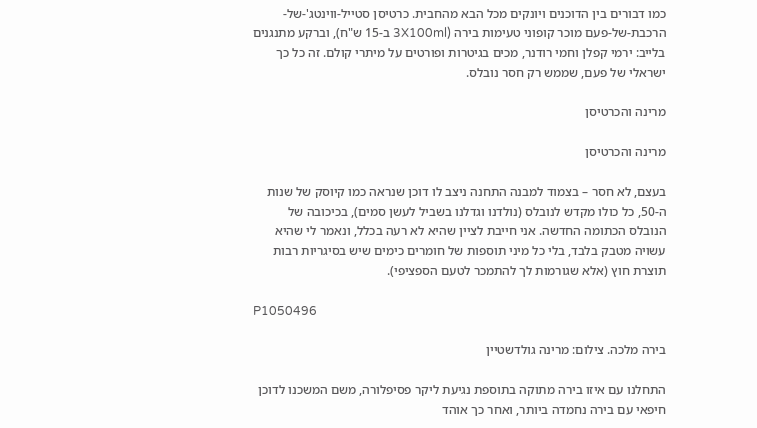כמו דבורים בין הדוכנים ויונקים מכל הבא מהחבית. כרטיסן סטייל-ווינטג'-של-הרכבת-של-פעם מוכר קופוני טעימות בירה (3X100ml ב-15 ש"ח), וברקע מתנגנים בלייב: ירמי קפלן וחמי רודנר, מכים בגיטרות ופורטים על מיתרי קולם. זה כל כך ישראלי של פעם, שממש רק חסר נובלס.

מרינה והכרטיסן

מרינה והכרטיסן

בעצם, לא חסר – בצמוד למבנה התחנה ניצב לו דוכן שנראה כמו קיוסק של שנות ה-50, כל כולו מקדש לנובלס (נולדנו וגדלנו בשביל לעשן סמים), בכיכובה של הנובלס הכתומה החדשה. אני חייבת לציין שהיא לא רעה בכלל, ונאמר לי שהיא עשויה מטבק בלבד, בלי כל מיני תוספות של חומרים כימים שיש בסיגריות רבות תוצרת חוץ (אלא שגורמות לך להתמכר לטעם הספציפי).

P1050496

בירה מלכה. צילום: מרינה גולדשטיין

התחלנו עם איזו בירה מתוקה בתוספת נגיעת ליקר פסיפלורה, משם המשכנו לדוכן חיפאי עם בירה נחמדה ביותר, ואחר כך אוהד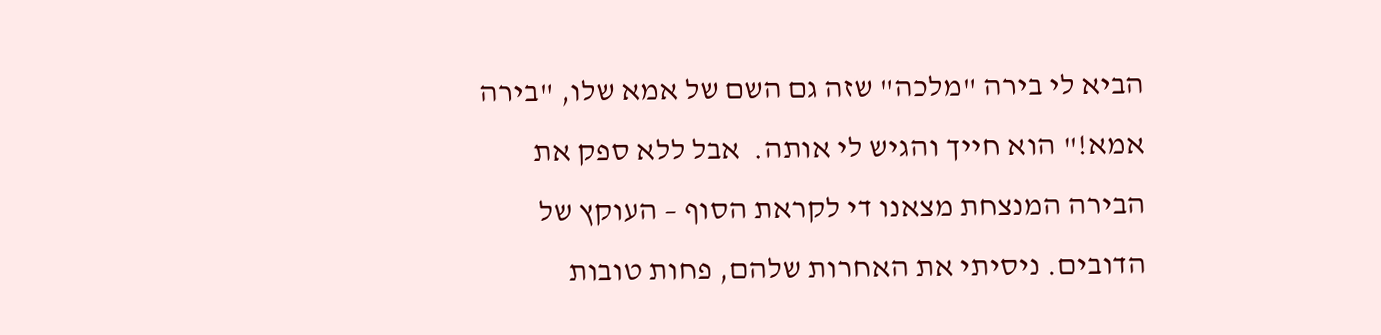הביא לי בירה "מלכה" שזה גם השם של אמא שלו, "בירה אמא!" הוא חייך והגיש לי אותה.  אבל ללא ספק את הבירה המנצחת מצאנו די לקראת הסוף – העוקץ של הדובים. ניסיתי את האחרות שלהם, פחות טובות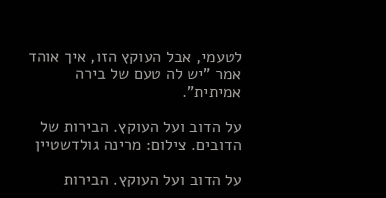לטעמי, אבל העוקץ הזו, איך אוהד אמר "יש לה טעם של בירה אמיתית".

על הדוב ועל העוקץ. הבירות של הדובים. צילום: מרינה גולדשטיין

על הדוב ועל העוקץ. הבירות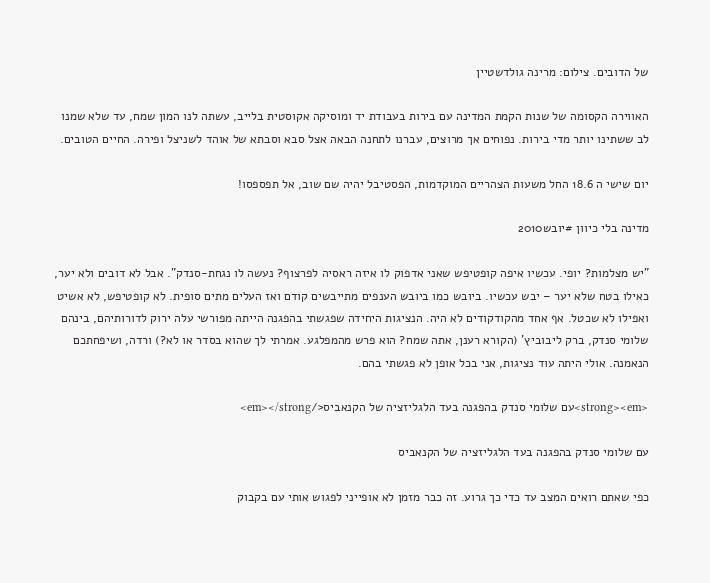של הדובים. צילום: מרינה גולדשטיין

האווירה הקסומה של שנות הקמת המדינה עם בירות בעבודת יד ומוסיקה אקוסטית בלייב, עשתה לנו המון שמח, עד שלא שמנו לב ששתינו יותר מדי בירות. נפוחים אך מרוצים, עברנו לתחנה הבאה אצל סבא וסבתא של אוהד לשניצל ופירה. החיים הטובים.

יום שישי ה 18.6 החל משעות הצהריים המוקדמות, הפסטיבל יהיה שם שוב, אל תפספסו!

מדינה בלי כיוון #יובש2010

"יש מצלמות? יופי. עכשיו איפה קופטיפש שאני אדפוק לו איזה ראסיה לפרצוף? נעשה לו נגחת-סנדק". אבל לא דובים ולא יער, כאילו בטח שלא יער – יבש עכשיו. ביובש כמו ביובש הענפים מתייבשים קודם ואז העלים מתים סופית. לא קופטיפש, לא אשיט ואפילו לא שכטל. אף אחד מהקודקודים לא היה. הנציגות היחידה שפגשתי בהפגנה הייתה מפורשי עלה ירוק לדורותיהם, בינהם שלומי סנדק, ברק ליבוביץ' (הקורא רענן, אתה שמח? הוא פרש מהמפלגע. אמרתי לך שהוא בסדר או לא?) ורדה, ושיפחתכם הנאמנה. אולי היתה עוד נציגות, אני בכל אופן לא פגשתי בהם.

<strong><em>עם שלומי סנדק בהפגנה בעד הלגליזציה של הקנאביס</em></strong>

עם שלומי סנדק בהפגנה בעד הלגליזציה של הקנאביס

כפי שאתם רואים המצב עד כדי כך גרוע. זה כבר מזמן לא אופייני לפגוש אותי עם בקבוק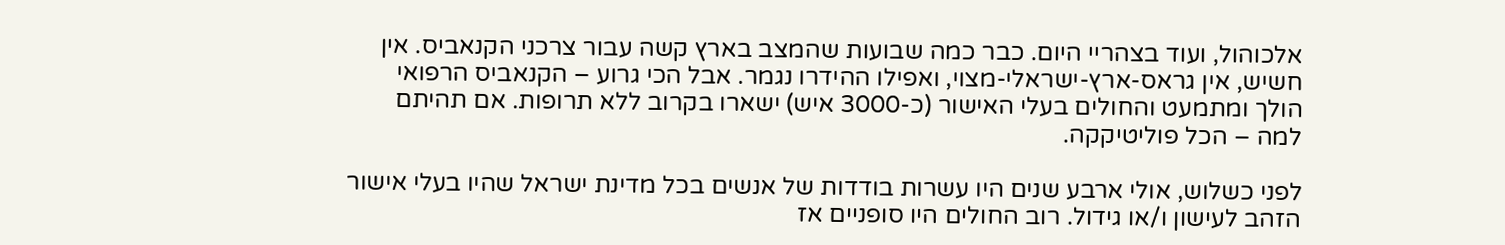אלכוהול, ועוד בצהריי היום. כבר כמה שבועות שהמצב בארץ קשה עבור צרכני הקנאביס. אין חשיש, אין גראס-ארץ-ישראלי-מצוי, ואפילו ההידרו נגמר. אבל הכי גרוע – הקנאביס הרפואי הולך ומתמעט והחולים בעלי האישור (כ-3000 איש) ישארו בקרוב ללא תרופות. אם תהיתם למה – הכל פוליטיקקה.

לפני כשלוש, אולי ארבע שנים היו עשרות בודדות של אנשים בכל מדינת ישראל שהיו בעלי אישור הזהב לעישון ו/או גידול. רוב החולים היו סופניים אז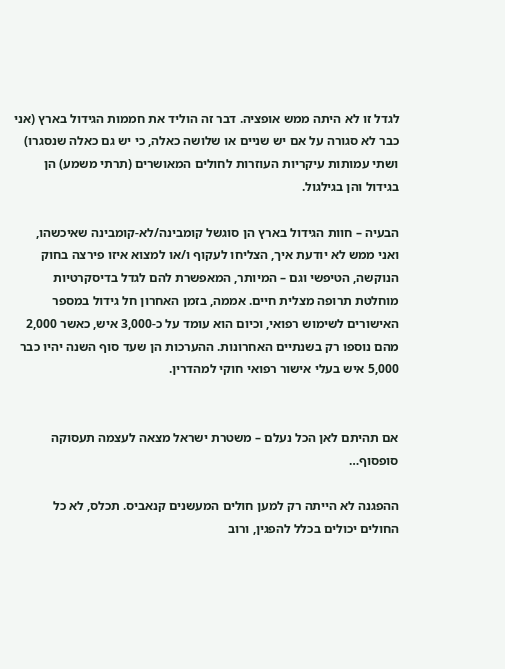לגדל זו לא היתה ממש אופציה. דבר זה הוליד את חממות הגידול בארץ (אני כבר לא סגורה על אם יש שניים או שלושה כאלה, כי יש גם כאלה שנסגרו) ושתי עמותות עיקריות העוזרות לחולים המאושרים (תרתי משמע) הן בגידול והן בגילגול.

הבעיה – חוות הגידול בארץ הן סוגשל קומבינה/לא-קומבינה שאיכשהו, ואני ממש לא יודעת איך, הצליחו לעקוף ו/או למצוא איזו פירצה בחוק הנוקשה, הטיפשי וגם – המיותר, המאפשרת להם לגדל בדיסקרטיות מוחלטת תרופה מצלית חיים. אממה, בזמן האחרון חל גידול במספר האישורים לשימוש רפואי, וכיום הוא עומד על כ-3,000 איש, כאשר 2,000 מהם נוספו רק בשנתיים האחרונות. ההערכות הן שעד סוף השנה יהיו כבר 5,000 איש בעלי אישור רפואי חוקי למהדרין.


אם תהיתם לאן הכל נעלם – משטרת ישראל מצאה לעצמה תעסוקה סופסוף…

ההפגנה לא הייתה רק למען חולים המעשנים קנאביס. תכלס, לא כל החולים יכולים בכלל להפגין, ורוב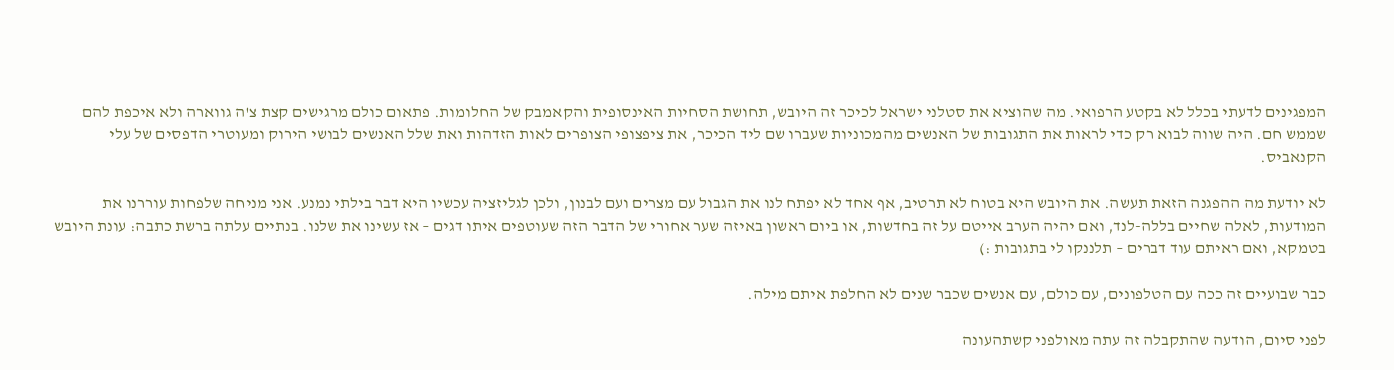המפגינים לדעתי בכלל לא בקטע הרפואי. מה שהוציא את סטלני ישראל לכיכר זה היובש, תחושת הסחיות האינסופית והקאמבק של החלומות. פתאום כולם מרגישים קצת צ'ה גווארה ולא איכפת להם שממש חם. היה שווה לבוא רק כדי לראות את התגובות של האנשים מהמכוניות שעברו שם ליד הכיכר, את ציפצופי הצופרים לאות הזדהות ואת שלל האנשים לבושי הירוק ומעוטרי הדפסים של עלי הקנאביס.

לא יודעת מה ההפגנה הזאת תעשה. את היובש היא בטוח לא תרטיב, אף אחד לא יפתח לנו את הגבול עם מצרים ועם לבנון, ולכן לגליזציה עכשיו היא דבר בילתי נמנע. אני מניחה שלפחות עוררנו את המודעות, לאלה שחיים בללה-לנד, ואם יהיה הערב אייטם על זה בחדשות, או ביום ראשון באיזה שער אחורי של הדבר הזה שעוטפים איתו דגים – אז עשינו את שלנו. בנתיים עלתה ברשת כתבה: עונת היובש בטמקא, ואם ראיתם עוד דברים – תלננקו לי בתגובות :)

כבר שבועיים זה ככה עם הטלפונים, עם כולם, עם אנשים שכבר שנים לא החלפת איתם מילה.

לפני סיום, הודעה שהתקבלה זה עתה מאולפני קשתהעונה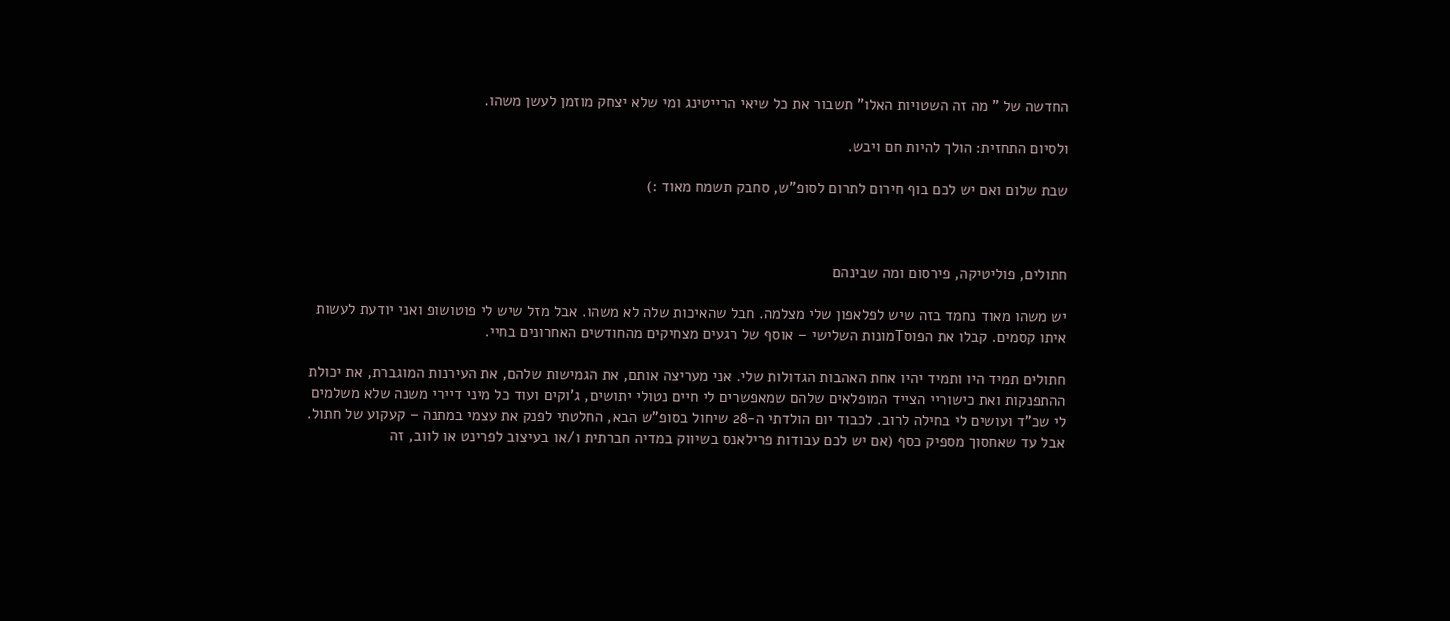החדשה של " מה זה השטויות האלו" תשבור את כל שיאי הרייטינג ומי שלא יצחק מוזמן לעשן משהו.

ולסיום התחזית: הולך להיות חם ויבש.

שבת שלום ואם יש לכם בוף חירום לתרום לסופ"ש, סחבק תשמח מאוד :)



חתולים, פוליטיקה, פירסום ומה שבינהם

יש משהו מאוד נחמד בזה שיש לפלאפון שלי מצלמה. חבל שהאיכות שלה לא משהו. אבל מזל שיש לי פוטושופ ואני יודעת לעשות איתו קסמים. קבלו את הפוסTמונות השלישי – אוסף של רגעים מצחיקים מהחודשים האחרונים בחיי.

חתולים תמיד היו ותמיד יהיו אחת האהבות הגדולות שלי. אני מעריצה אותם, את הגמישות שלהם, את העירנות המוגברת, את יכולת ההתפנקות ואת כישוריי הצייד המופלאים שלהם שמאפשרים לי חיים נטולי יתושים, ג'וקים ועוד כל מיני דיירי משנה שלא משלמים לי שכ"ד ועושים לי בחילה לרוב. לכבוד יום הולדתי ה-28 שיחול בסופ"ש הבא, החלטתי לפנק את עצמי במתנה – קעקוע של חתול. אבל עד שאחסוך מספיק כסף (אם יש לכם עבודות פרילאנס בשיווק במדיה חברתית ו/או בעיצוב לפרינט או לווב, זה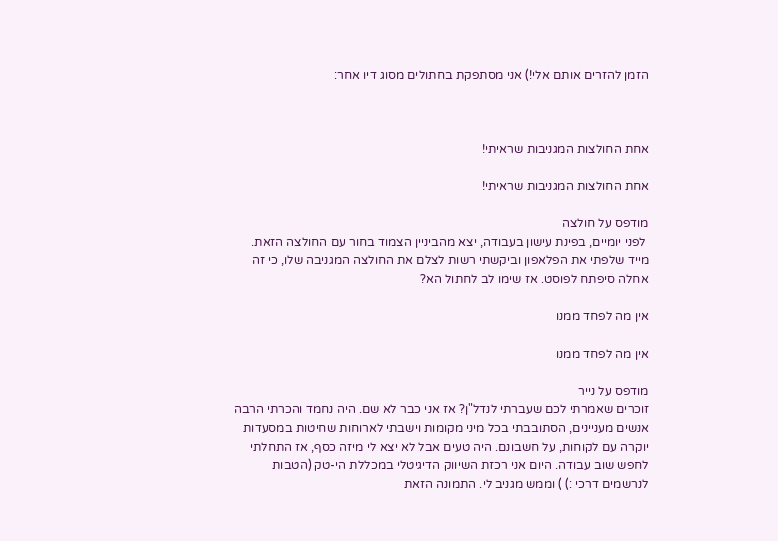הזמן להזרים אותם אלי!) אני מסתפקת בחתולים מסוג דיו אחר:



אחת החולצות המגניבות שראיתי!

אחת החולצות המגניבות שראיתי!

מודפס על חולצה
 לפני יומיים, בפינת עישון בעבודה, יצא מהביניין הצמוד בחור עם החולצה הזאת. מייד שלפתי את הפלאפון וביקשתי רשות לצלם את החולצה המגניבה שלו, כי זה אחלה סיפתח לפוסט. אז שימו לב לחתול הא?

אין מה לפחד ממנו

אין מה לפחד ממנו

מודפס על נייר
זוכרים שאמרתי לכם שעברתי לנדל"ן? אז אני כבר לא שם. היה נחמד והכרתי הרבה אנשים מעניינים, הסתובבתי בכל מיני מקומות וישבתי לארוחות שחיטות במסעדות יוקרה עם לקוחות, על חשבונם. היה טעים אבל לא יצא לי מיזה כסף, אז התחלתי לחפש שוב עבודה. היום אני רכזת השיווק הדיגיטלי במכללת הי-טק (הטבות לנרשמים דרכי :) ) וממש מגניב לי. התמונה הזאת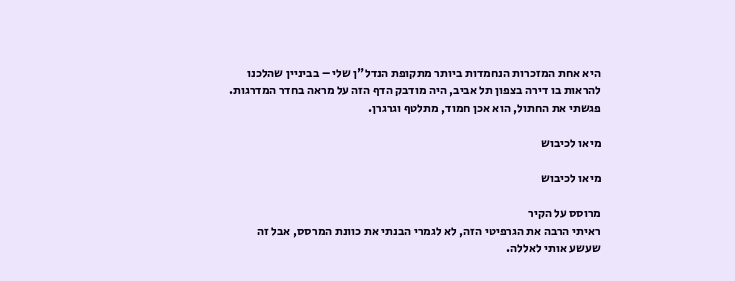היא אחת המזכרות הנחמדות ביותר מתקופת הנדל"ן שלי – בביניין שהלכנו להראות בו דירה בצפון תל אביב, היה מודבק הדף הזה על מראה בחדר המדרגות. פגשתי את החתול, הוא אכן חמוד, מתלטף וגרגרן.

מיאו לכיבוש

מיאו לכיבוש

מרוסס על הקיר
ראיתי הרבה את הגרפיטי הזה, לא לגמרי הבנתי את כוונת המרסס, אבל זה שעשע אותי לאללה.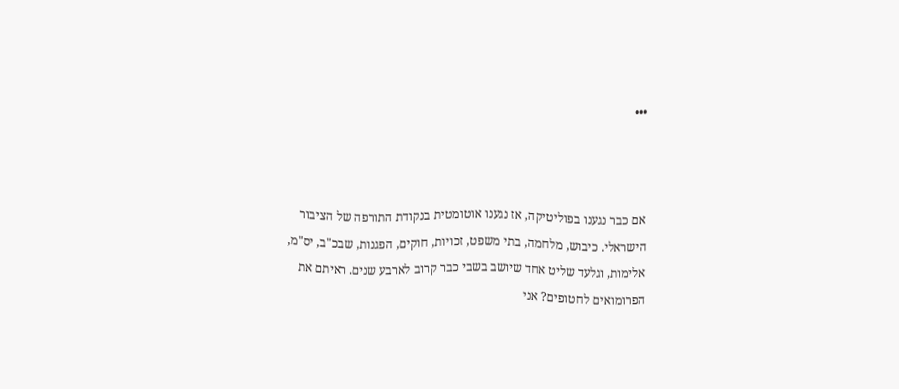•••



אם כבר נגענו בפוליטיקה, אז נגענו אוטומטית בנקודת התורפה של הציבור הישראלי. כיבוש, מלחמה, בתי משפט, זכויות, חוקים, הפגנות, שבכ"ב, יס"מ, אלימות, וגלעד שליט אחד שיושב בשבי כבר קרוב לארבע שנים. ראיתם את הפרומואים לחטופים? אני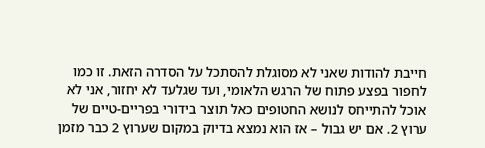חייבת להודות שאני לא מסוגלת להסתכל על הסדרה הזאת. זו כמו לחפור בפצע פתוח של הרגש הלאומי, ועד שגלעד לא יחזור, אני לא אוכל להתייחס לנושא החטופים כאל תוצר בידורי בפריים-טיים של ערוץ 2. אם יש גבול – אז הוא נמצא בדיוק במקום שערוץ 2 כבר מזמן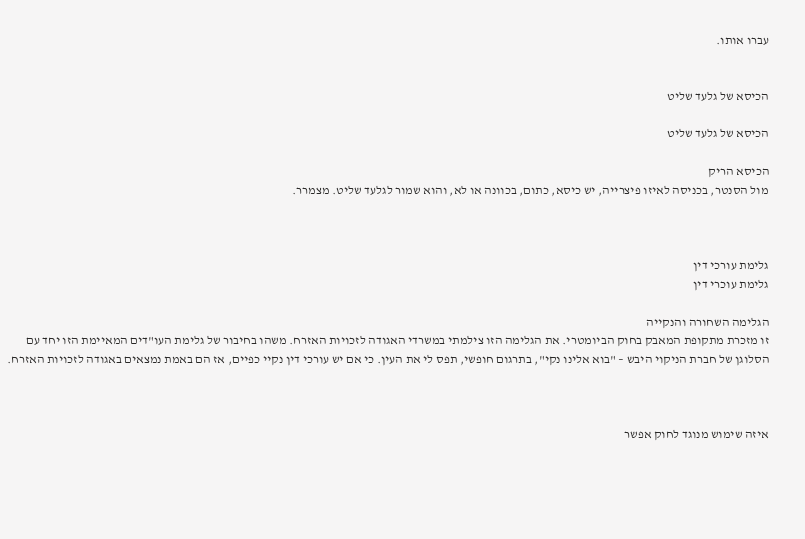עברו אותו.


הכיסא של גלעד שליט

הכיסא של גלעד שליט

הכיסא הריק
מול הסנטר, בכניסה לאיזו פיצרייה, יש כיסא, כתום, בכוונה או לא, והוא שמור לגלעד שליט. מצמרר.



גלימת עורכי דין
גלימת עוכרי דין

הגלימה השחורה והנקייה
זו מזכרת מתקופת המאבק בחוק הביומטרי. את הגלימה הזו צילמתי במשרדי האגודה לזכויות האזרח. משהו בחיבור של גלימת העו"דים המאיימת הזו יחד עם הסלוגן של חברת הניקוי היבש – "בוא אלינו נקי", בתרגום חופשי, תפס לי את העין. כי אם יש עורכי דין נקיי כפיים, אז הם באמת נמצאים באגודה לזכויות האזרח.



איזה שימוש מנוגד לחוק אפשר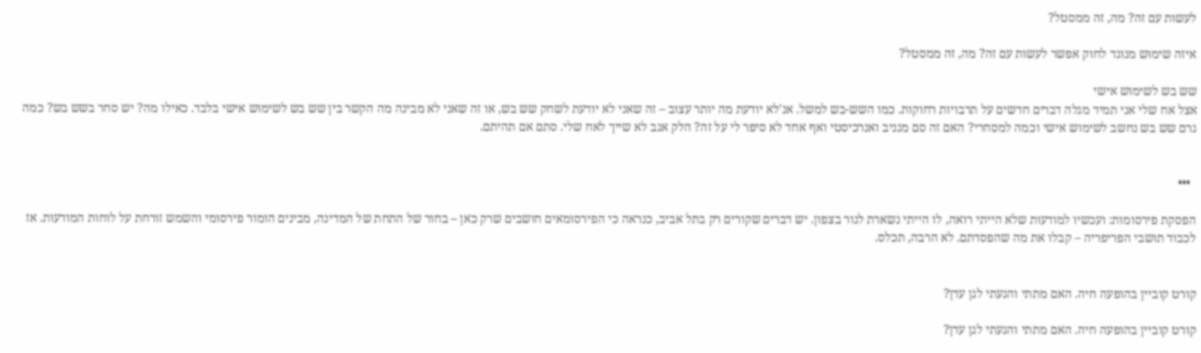לעשות עם זה? מה, זה ממסטל?

איזה שימוש מנוגד לחוק אפשר לעשות עם זה? מה, זה ממסטל?

שש בש לשימוש אישי
אצל אח שלי אני תמיד מגלה דברים חדשים על תרבויות רחוקות. כמו השש-בש למשל. אנ'לא יודעת מה יותר עצוב – זה שאני לא יודעת לשחק שש בש, או זה שאני לא מבינה מה הקשר בין שש בש לשימוש אישי בלבד. כאילו מה? יש סחר בשש בש? כמה גרם שש בש נחשב לשימוש אישי וכמה למסחרי? האם זה סם מגניב ואנרכיסטי ואף אחד לא סיפר לי על זה? הלק אגב לא שייך לאח שלי. סתם אם תהיתם.


  •••

הפסקת פירסומות: ועכשיו למודעות שלא הייתי רואה, לו הייתי נשארת לגור בצפון. יש דברים שקורים רק בתל אביב, כנראה כי הפירסומאים חושבים שרק כאן – בחור של התחת של המדינה, מבינים הומור פירסומי והשמש זורחת על לוחות המודעות. אז לכבוד תושבי הפריפריה – קבלו את מה שהפסדתם. לא הרבה, תכלס.


קורט קוביין בהופעה חיה. האם מתתי והגעתי לגן עדן?

קורט קוביין בהופעה חיה. האם מתתי והגעתי לגן עדן?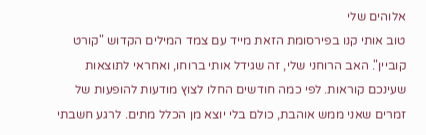אלוהים שלי
טוב אותי קנו בפירסומת הזאת מייד עם צמד המילים הקדוש "קורט קוביין". האב הרוחני שלי, זה שגידל אותי ברוחו, ואחראי לתוצאות שעינכם קוראות. לפי כמה חודשים החלו לצוץ מודעות להופעות של זמרים שאני ממש אוהבת, כולם בלי יוצא מן הכלל מתים. לרגע חשבתי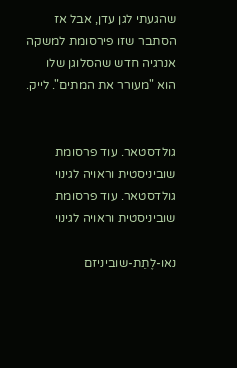שהגעתי לגן עדן, אבל אז הסתבר שזו פירסומת למשקה אנרגיה חדש שהסלוגן שלו הוא "מעורר את המתים". לייק.


גולדסטאר. עוד פרסומת שוביניסטית וראויה לגינוי גולדסטאר. עוד פרסומת שוביניסטית וראויה לגינוי

נאו-לֶתֵת-שוביניזם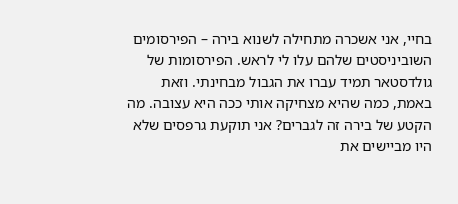בחיי, אני אשכרה מתחילה לשנוא בירה – הפירסומים השוביניסטים שלהם עלו לי לראש. הפירסומות של גולדסטאר תמיד עברו את הגבול מבחינתי. וזאת באמת, כמה שהיא מצחיקה אותי ככה היא עצובה. מה הקטע של בירה זה לגברים? אני תוקעת גרפסים שלא היו מביישים את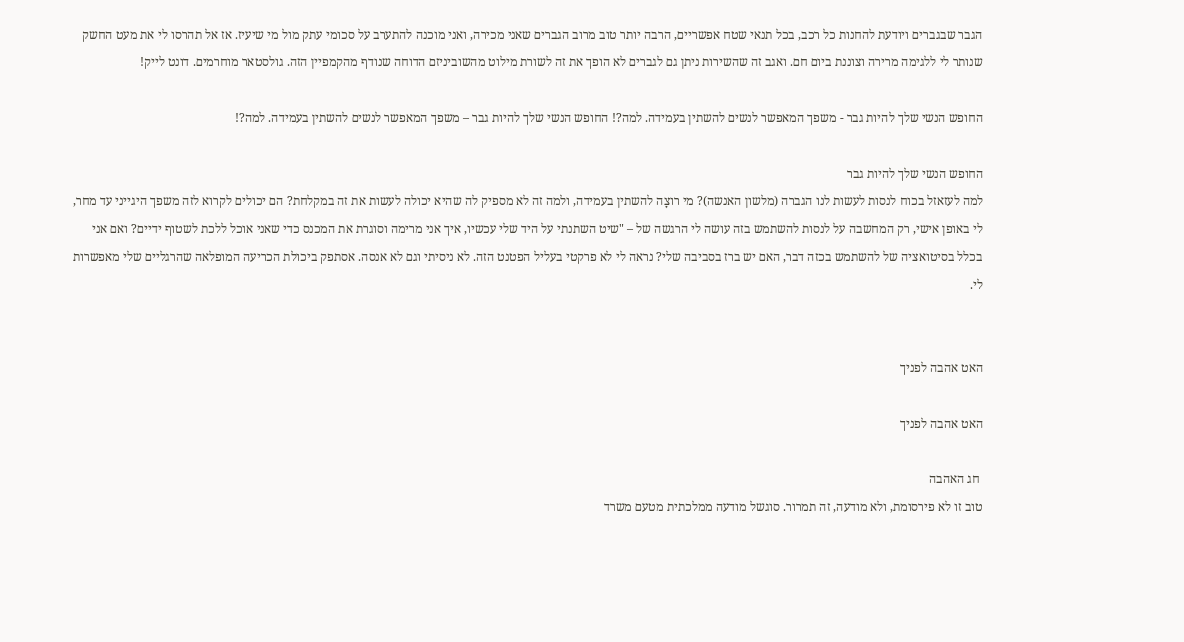הגבר שבגברים ויודעת להחנות כל רכב, בכל תנאי שטח אפשריים, הרבה יותר טוב מרוב הגברים שאני מכירה, ואני מוכנה להתערב על סכומי עתק מול מי שיעיז. אז אל תהרסו לי את מעט החשק שנותר לי ללגימה מרירה וצוננת ביום חם. ואגב זה שהשירות ניתן גם לגברים לא הופך את זה לשורת מילוט מהשוביניזם הדוחה שנודף מהקמפיין הזה. גולסטאר מוחרמים. דונט לייק!

החופש הנשי שלך להיות גבר - משפך המאפשר לנשים להשתין בעמידה. למה?! החופש הנשי שלך להיות גבר – משפך המאפשר לנשים להשתין בעמידה. למה?!

החופש הנשי שלך להיות גבר
למה לעזאזל בכוח לנסות לעשות לנו הגברה (מלשון האנשה)? מי רוצָה להשתין בעמידה, ולמה זה לא מספיק לה שהיא יכולה לעשות את זה במקלחת? הם יכולים לקרוא לזה משפך היגייני עד מחר, לי באופן אישי, רק המחשבה על לנסות להשתמש בזה עושה לי הרגשה של – "שיט השתנתי על היד שלי עכשיו, איך אני מרימה וסוגרת את המכנס כדי שאני אוכל ללכת לשטוף ידיים? ואם אני בכלל בסיטואציה של להשתמש בכזה דבר, האם יש ברז בסביבה שלי? נראה לי לא פרקטי בעליל הפטנט הזה. לא ניסיתי וגם לא אנסה. אסתפק ביכולת הכריעה המופלאה שהרגליים שלי מאפשרות לי.


האט אהבה לפניך

האט אהבה לפניך

 חג האהבה
טוב זו לא פירסומת, ולא מודעה, זה תמרור. סוגשל מודעה ממלכתית מטעם משרד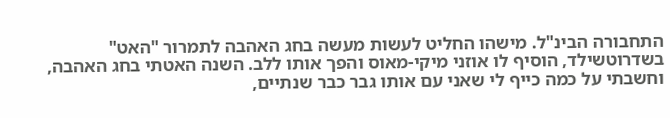התחבורה הבינ"ל. מישהו החליט לעשות מעשה בחג האהבה לתמרור "האט" בשדרוטשילד, הוסיף לו אוזני מיקי-מאוס והפך אותו ללב. השנה האטתי בחג האהבה, וחשבתי על כמה כייף לי שאני עם אותו גבר כבר שנתיים,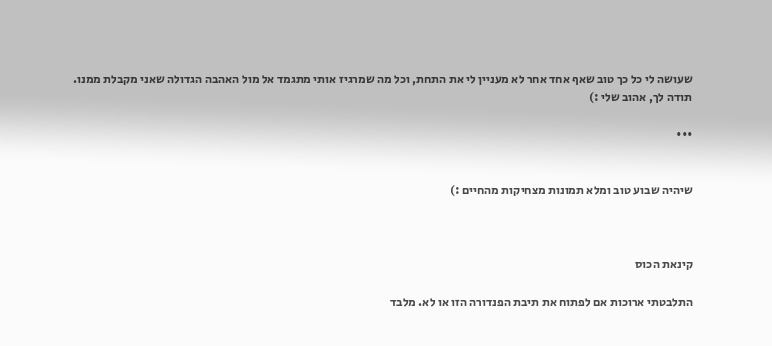שעושה לי כל כך טוב שאף אחד אחר לא מעניין לי את התחת, וכל מה שמרגיז אותי מתגמד אל מול האהבה הגדולה שאני מקבלת ממנו.
תודה לך, אהוב שלי :)

•••


שיהיה שבוע טוב ומלא תמונות מצחיקות מהחיים :)



קינאת הכוס

התלבטתי ארוכות אם לפתוח את תיבת הפנדורה הזו או לא. מלבד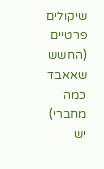שיקולים פרטיים (החשש שאאבד כמה מחברי) יש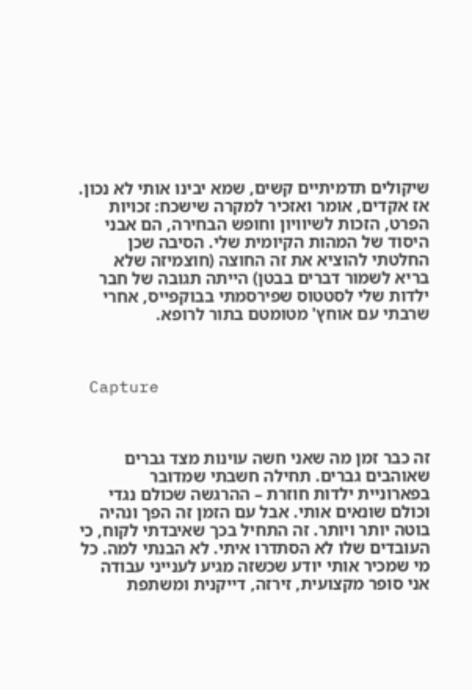שיקולים תדמיתיים קשים, שמא יבינו אותי לא נכון. אז אקדים, אומר ואזכיר למקרה שישכח: זכויות הפרט, הזכות לשיוויון וחופש הבחירה, הם אבני היסוד של המהות הקיומית שלי. הסיבה שכן החלטתי להוציא את זה החוצה (חוצמיזה שלא בריא לשמור דברים בבטן) הייתה תגובה של חבר ילדות שלי לסטטוס שפירסמתי בבוקפייס, אחרי שרבתי עם אוחץ' מטומטם בתור לרופא.



 Capture



זה כבר זמן מה שאני חשה עוינות מצד גברים שאוהבים גברים. תחילה חשבתי שמדובר בפארוניית ילדות חוזרת – ההרגשה שכולם נגדי וכולם שונאים אותי. אבל עם הזמן זה הפך ונהיה בוטה יותר ויותר. זה התחיל בכך שאיבדתי לקוח, כי העובדים שלו לא הסתדרו איתי. לא הבנתי למה. כל מי שמכיר אותי יודע שכשזה מגיע לענייני עבודה אני סופר מקצועית, זירזה, דייקנית ומשתפת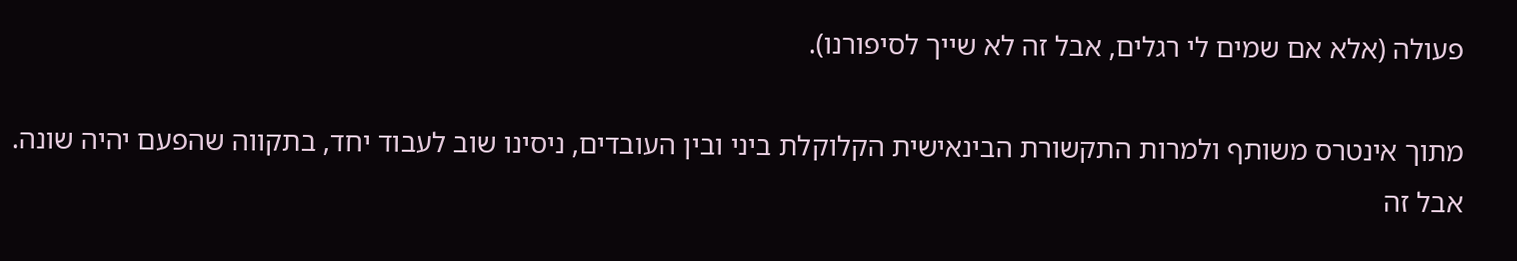פעולה (אלא אם שמים לי רגלים, אבל זה לא שייך לסיפורנו).

מתוך אינטרס משותף ולמרות התקשורת הבינאישית הקלוקלת ביני ובין העובדים, ניסינו שוב לעבוד יחד, בתקווה שהפעם יהיה שונה. אבל זה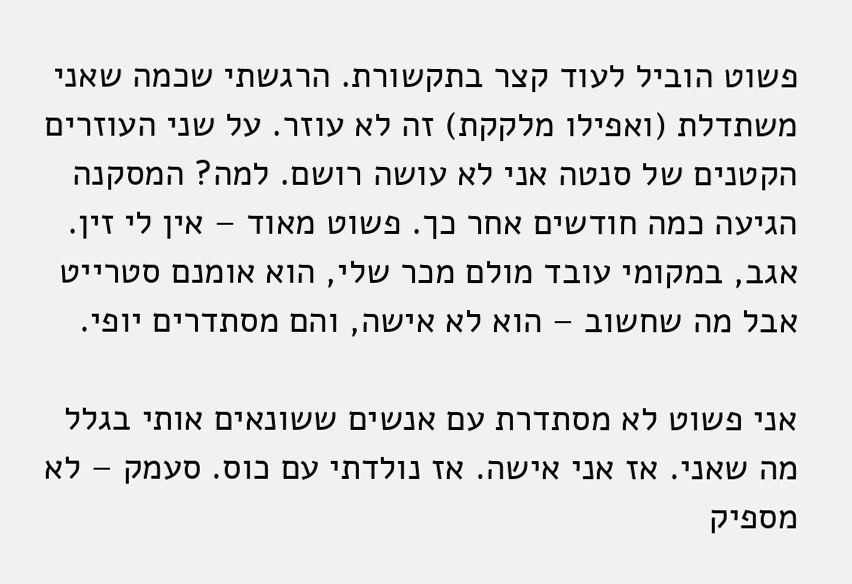פשוט הוביל לעוד קצר בתקשורת. הרגשתי שכמה שאני משתדלת (ואפילו מלקקת) זה לא עוזר. על שני העוזרים הקטנים של סנטה אני לא עושה רושם. למה? המסקנה הגיעה כמה חודשים אחר כך. פשוט מאוד – אין לי זין. אגב, במקומי עובד מולם מכר שלי, הוא אומנם סטרייט אבל מה שחשוב – הוא לא אישה, והם מסתדרים יופי.

אני פשוט לא מסתדרת עם אנשים ששונאים אותי בגלל מה שאני. אז אני אישה. אז נולדתי עם כוס. סעמק – לא מספיק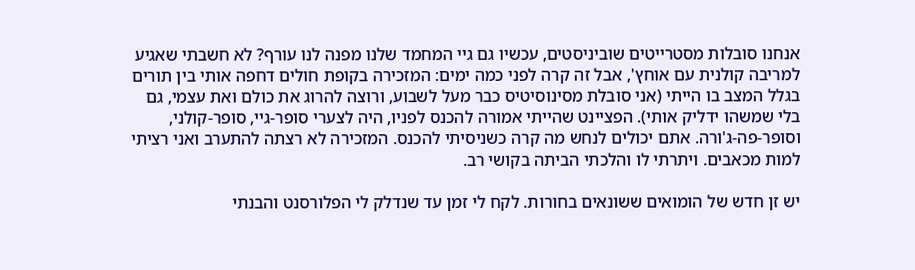אנחנו סובלות מסטרייטים שוביניסטים, עכשיו גם גיי המחמד שלנו מפנה לנו עורף? לא חשבתי שאגיע למריבה קולנית עם אוחץ', אבל זה קרה לפני כמה ימים: המזכירה בקופת חולים דחפה אותי בין תורים בגלל המצב בו הייתי (אני סובלת מסינוסיטיס כבר מעל לשבוע, ורוצה להרוג את כולם ואת עצמי, גם בלי שמשהו ידליק אותי). הפציינט שהייתי אמורה להכנס לפניו, היה לצערי סופר-גיי, סופר-קולני, וסופר-פה-ג'ורה. אתם יכולים לנחש מה קרה כשניסיתי להכנס. המזכירה לא רצתה להתערב ואני רציתי למות מכאבים. ויתרתי לו והלכתי הביתה בקושי רב.

יש זן חדש של הומואים ששונאים בחורות. לקח לי זמן עד שנדלק לי הפלורסנט והבנתי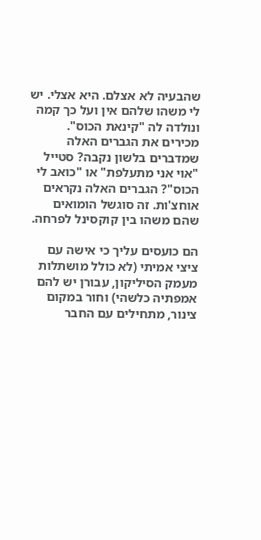שהבעיה לא אצלם. היא אצלי. יש לי משהו שלהם אין ועל כך קמה ונולדה לה "קינאת הכוס". מכירים את הגברים האלה שמדברים בלשון נקבה? סטייל "אוי אני מתעלפת" או "כואב לי הכוס"? הגברים האלה נקראים אוחצ'ות. זה סוגשל הומואים שהם משהו בין קוקסינל לפרחה.

הם כועסים עליך כי אישה עם ציצי אמיתי (לא כולל מושתלות מעמק הסיליקון, עבורן יש להם אמפתיה כלשהי) וחור במקום צינור, מתחילים עם החבר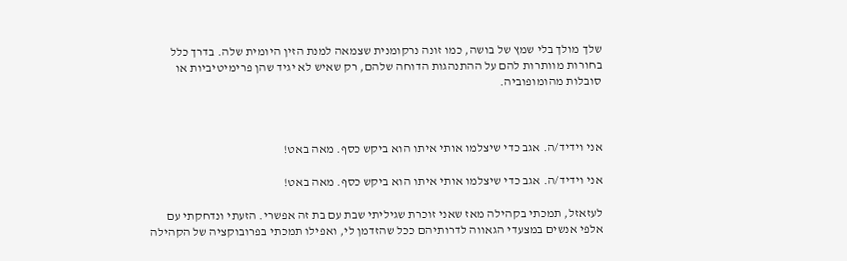שלך מולך בלי שמץ של בושה, כמו זונה נרקומנית שצמאה למנת הזין היומית שלה. בדרך כלל בחורות מוותרות להם על ההתנהגות הדוחה שלהם, רק שאיש לא יגיד שהן פרימיטיביות או סובלות מהומופוביה.



אני וידיד/ה. אגב כדי שיצלמו אותי איתו הוא ביקש כסף. מאה באט!

אני וידיד/ה. אגב כדי שיצלמו אותי איתו הוא ביקש כסף. מאה באט!

לעזאזל, תמכתי בקהילה מאז שאני זוכרת שגיליתי שבת עם בת זה אפשרי. הזעתי ונדחקתי עם אלפי אנשים במצעדי הגאווה לדרותיהם ככל שהזדמן לי, ואפילו תמכתי בפרובוקציה של הקהילה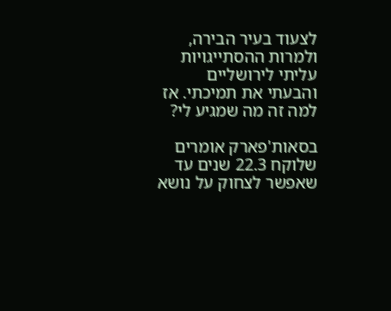לצעוד בעיר הבירה, ולמרות ההסתייגויות עליתי לירושליים והבעתי את תמיכתי. אז למה זה מה שמגיע לי?

בסאות'פארק אומרים שלוקח 22.3 שנים עד שאפשר לצחוק על נושא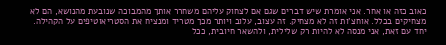כאוב כזה או אחר. אני אומרת שיש דברים שגם אם לצחוק עליהם משחרר אותך מהמבוכה שנובעת מהנושא, הם לא מצחיקים בכלל. אוחצ'ות זה לא מצחיק. זה עצוב, עלוב ויותר מכך מטריד ומנציח את הסטריאוטיפים על הקהילה. יחד עם זאת, אני מנסה לא להיות רק שלילית, ולהשאר חיובית, ככל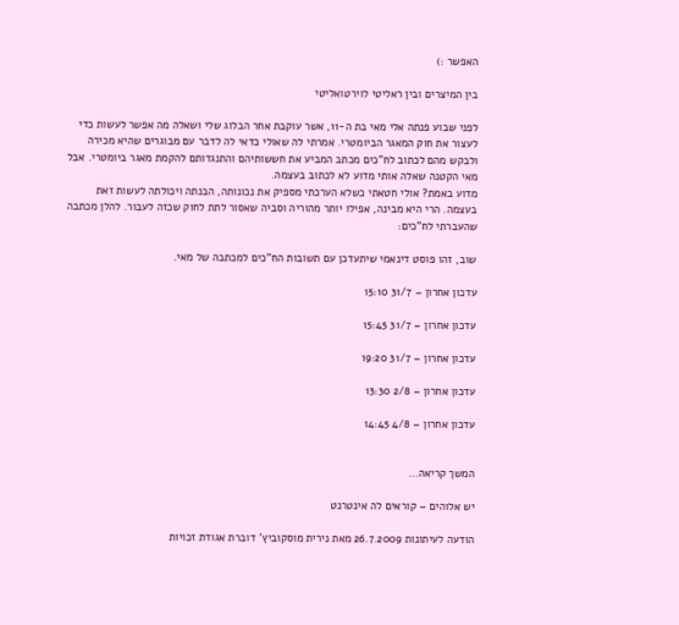האפשר :)

בין המיצרים ובין ראליטי לוירטואליטי

לפני שבוע פנתה אלי מאי בת ה-11, אשר עוקבת אחר הבלוג שלי ושאלה מה אפשר לעשות כדי לעצור את חוק המאגר הביומטרי. אמרתי לה שאולי כדאי לה לדבר עם מבוגרים שהיא מכירה ולבקש מהם לכתוב לח"כים מכתב המביע את חששותיהם והתנגדותם להקמת מאגר ביומטרי. אבל מאי הקטנה שאלה אותי מדוע לא לכתוב בעצמה.
מדוע באמת? אולי חטאתי כשלא הערכתי מספיק את נכונותה, הבנתה ויכולתה לעשות זאת בעצמה. הרי היא מבינה, אפילו יותר מהוריה וסביה שאסור לתת לחוק שכזה לעבור. להלן מכתבה שהעברתי לח"כים:

שוב, זהו פוסט דינאמי שיתעדכן עם תשובות הח"כים למכתבה של מאי.

עדכון אחרון – 31/7 15:10

עדכון אחרון – 31/7 15:45

עדכון אחרון – 31/7 19:20

עדכון אחרון – 2/8 13:30

עדכון אחרון – 4/8 14:45


המשך קריאה…

יש אלוהים – קוראים לה אינטרנט

הודעה לעיתונות 26.7.2009 מאת נירית מוסקוביץ' דוברת אגודת זכויות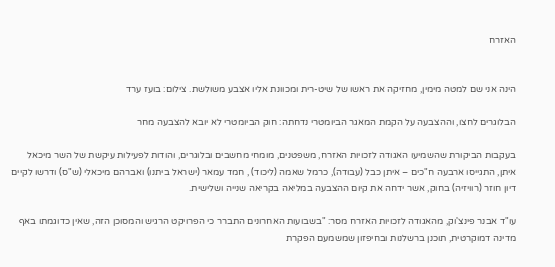האזרח


הינה אני שם למטה מימין, מחזיקה את ראשו של שיט-רית ומכוונת אליו אצבע משולשת. צילום: בועז ערד

הבלוגרים לחצו, וההצבעה על הקמת המאגר הביומטרי נדחתה: חוק הביומטרי לא יובא להצבעה מחר

בעקבות הביקורת שהשמיעו האגודה לזכויות האזרח, משפטנים, מומחי מחשבים ובלוגרים, והודות לפעילות עיקשת של השר מיכאל איתן, התגייסו ארבעה ח"כים – איתן כבל (עבודה), כרמל שאמה (ליכוד) , חמד עמאר (ישראל ביתנו) ואברהם מיכאלי (ש"ס) ודרשו לקיים דיון חוזר (רוויזיה) בחוק, אשר ידחה את קיום ההצבעה במליאה בקריאה שנייה ושלישית.

עו"ד אבנר פינצ'וק, מהאגודה לזכויות האזרח מסר: "בשבועות האחרונים התברר כי הפרויקט הרגיש והמסוכן הזה, שאין כדוגמתו באף מדינה דמוקרטית, תוכנן ברשלנות ובחיפזון שמשמעם הפקרת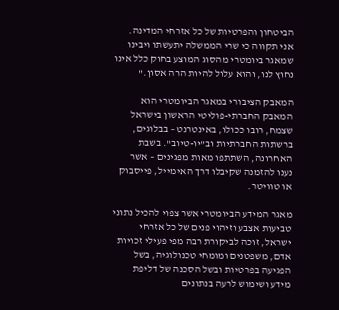הביטחון והפרטיות של כל אזרחי המדינה. אני תקווה כי שרי הממשלה יתעשתו ויבינו שמאגר ביומטרי מהסוג המוצע בחוק כלל אינו נחוץ לנו, והוא עלול להיות הרה אסון."

המאבק הציבורי במאגר הביומטרי הוא המאבק החברתי-פוליטי הראשון בישראל שצמח, רובו ככולו, באינטרנט – בבלוגים, ברשתות החברתיות וב"יו-טיוב". בשבת האחרונה, השתתפו מאות מפגינים – אשר נענו להזמנה שקיבלו דרך האימייל, פייסבוק או טוויטר.

מאגר המידע הביומטרי אשר צפוי להכיל נתוני טביעות אצבע וזיהוי פנים של כל אזרחי ישראל, זוכה לביקורת רבה מפי פעילי זכויות אדם, משפטנים ומומחי טכנולוגיה, בשל הפגיעה בפרטיות ובשל הסכנה של דליפת מידע ושימוש לרעה בנתונים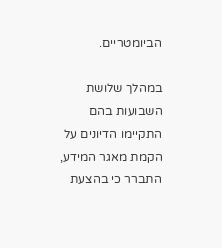הביומטריים.

במהלך שלושת השבועות בהם התקיימו הדיונים על הקמת מאגר המידע, התברר כי בהצעת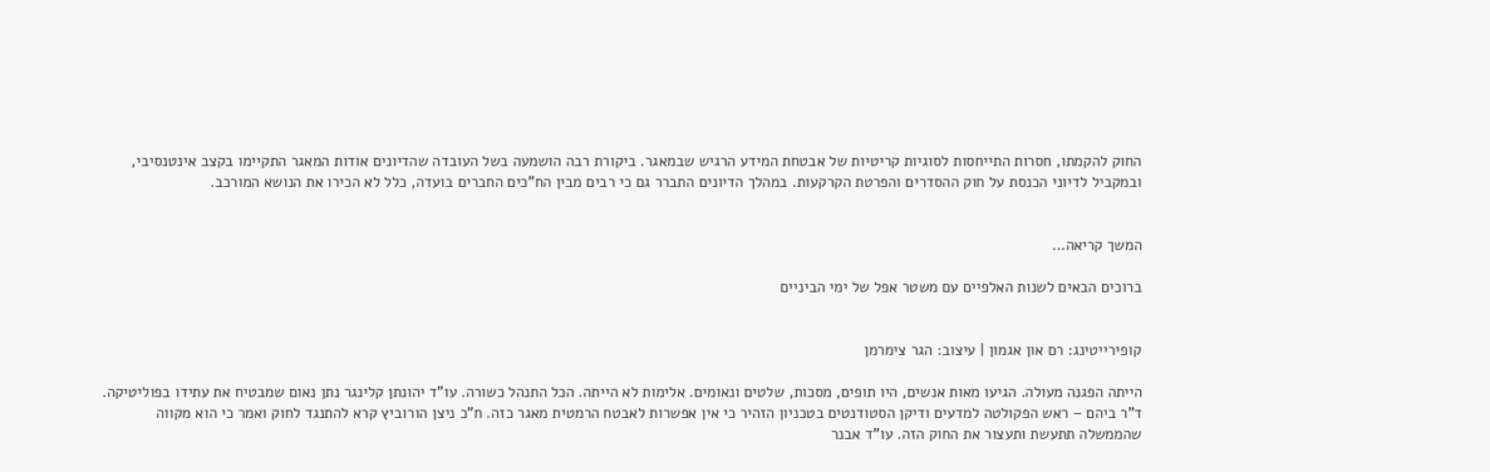החוק להקמתו, חסרות התייחסות לסוגיות קריטיות של אבטחת המידע הרגיש שבמאגר. ביקורת רבה הושמעה בשל העובדה שהדיונים אודות המאגר התקיימו בקצב אינטנסיבי, ובמקביל לדיוני הכנסת על חוק ההסדרים והפרטת הקרקעות. במהלך הדיונים התברר גם כי רבים מבין הח"כים החברים בועדה, כלל לא הכירו את הנושא המורכב.


המשך קריאה…

ברוכים הבאים לשנות האלפיים עם משטר אפל של ימי הביניים


קופירייטינג: רם און אגמון | עיצוב: הגר צימרמן

הייתה הפגנה מעולה. הגיעו מאות אנשים, היו תופים, מסכות, שלטים ונאומים. אלימות לא הייתה. הכל התנהל כשורה. עו"ד יהונתן קלינגר נתן נאום שמבטיח את עתידו בפוליטיקה. ד"ר ביהם – ראש הפקולטה למדעים ודיקן הסטודנטים בטכניון הזהיר כי אין אפשרות לאבטח הרמטית מאגר כזה. ח"כ ניצן הורוביץ קרא להתנגד לחוק ואמר כי הוא מקווה שהממשלה תתעשת ותעצור את החוק הזה. עו"ד אבנר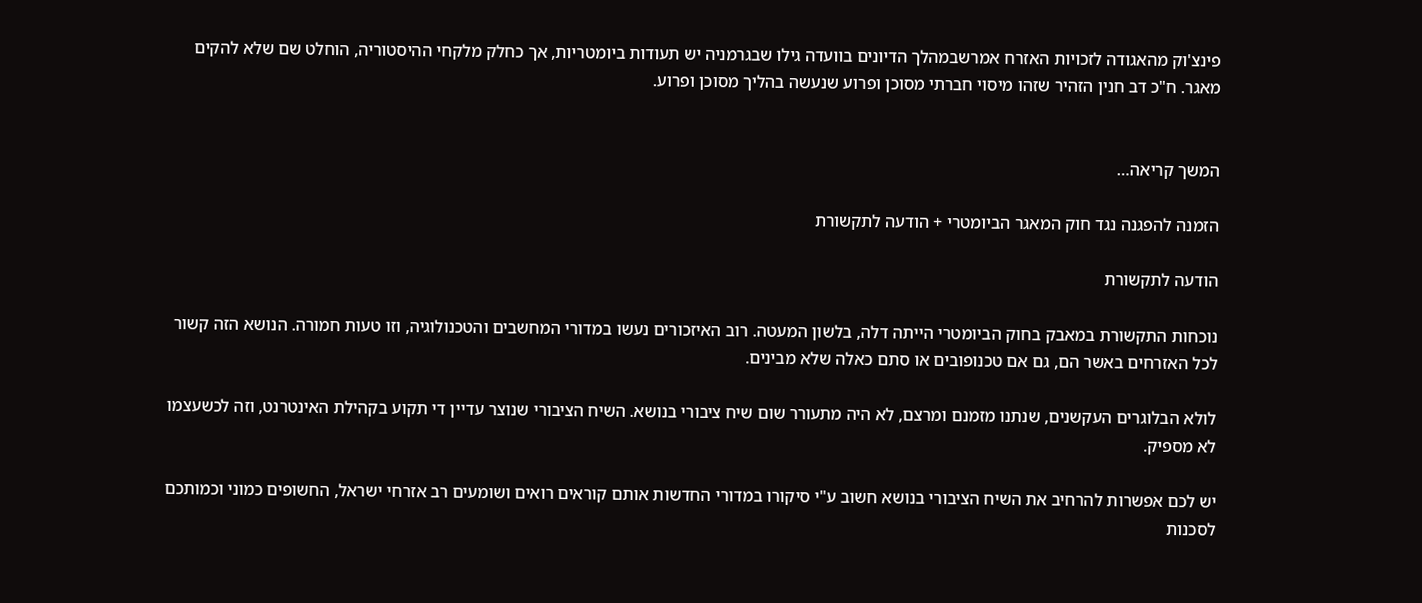פינצ'וק מהאגודה לזכויות האזרח אמרשבמהלך הדיונים בוועדה גילו שבגרמניה יש תעודות ביומטריות, אך כחלק מלקחי ההיסטוריה, הוחלט שם שלא להקים מאגר. ח"כ דב חנין הזהיר שזהו מיסוי חברתי מסוכן ופרוע שנעשה בהליך מסוכן ופרוע.


המשך קריאה…

הזמנה להפגנה נגד חוק המאגר הביומטרי + הודעה לתקשורת

הודעה לתקשורת

נוכחות התקשורת במאבק בחוק הביומטרי הייתה דלה, בלשון המעטה. רוב האיזכורים נעשו במדורי המחשבים והטכנולוגיה, וזו טעות חמורה. הנושא הזה קשור לכל האזרחים באשר הם, גם אם טכנופובים או סתם כאלה שלא מבינים.

לולא הבלוגרים העקשנים, שנתנו מזמנם ומרצם, לא היה מתעורר שום שיח ציבורי בנושא. השיח הציבורי שנוצר עדיין די תקוע בקהילת האינטרנט, וזה לכשעצמו לא מספיק.

יש לכם אפשרות להרחיב את השיח הציבורי בנושא חשוב ע"י סיקורו במדורי החדשות אותם קוראים רואים ושומעים רב אזרחי ישראל, החשופים כמוני וכמותכם לסכנות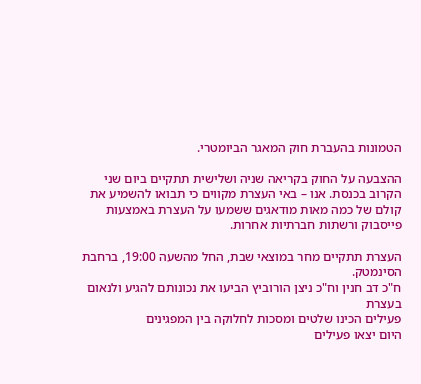הטמונות בהעברת חוק המאגר הביומטרי.

ההצבעה על החוק בקריאה שניה ושלישית תתקיים ביום שני הקרוב בכנסת. אנו – באי העצרת מקווים כי תבואו להשמיע את קולם של כמה מאות מודאגים ששמעו על העצרת באמצעות פייסבוק ורשתות חברתיות אחרות.

העצרת תתקיים מחר במוצאי שבת, החל מהשעה 19:00, ברחבת הסינמטק.
ח"כ דב חנין וח"כ ניצן הורוביץ הביעו את נכונותם להגיע ולנאום בעצרת
פעילים הכינו שלטים ומסכות לחלוקה בין המפגינים
היום יצאו פעילים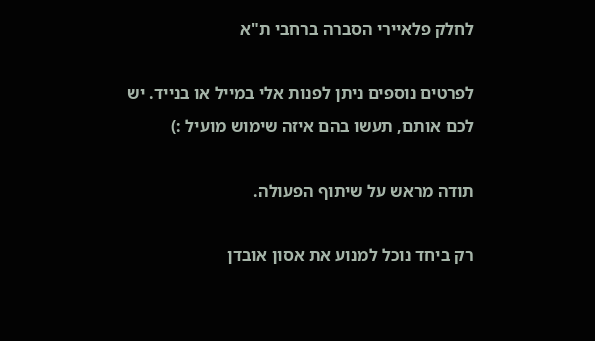לחלק פלאיירי הסברה ברחבי ת"א

לפרטים נוספים ניתן לפנות אלי במייל או בנייד. יש לכם אותם, תעשו בהם איזה שימוש מועיל :)

תודה מראש על שיתוף הפעולה.

רק ביחד נוכל למנוע את אסון אובדן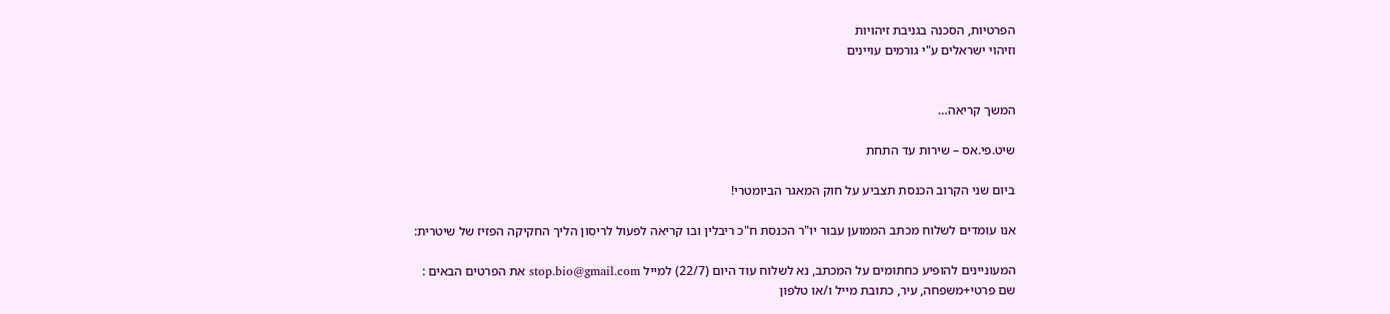הפרטיות, הסכנה בגניבת זיהויות
וזיהוי ישראלים ע"י גורמים עויינים


המשך קריאה…

שיט.פי.אס – שירות עד התחת

ביום שני הקרוב הכנסת תצביע על חוק המאגר הביומטרי!

אנו עומדים לשלוח מכתב הממוען עבור יו"ר הכנסת ח"כ ריבלין ובו קריאה לפעול לריסון הליך החקיקה הפזיז של שיטרית:

המעוניינים להופיע כחתומים על המכתב, נא לשלוח עוד היום (22/7) למייל stop.bio@gmail.com את הפרטים הבאים :
שם פרטי+משפחה, עיר, כתובת מייל ו/או טלפון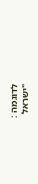לדוגמה :
"ישראל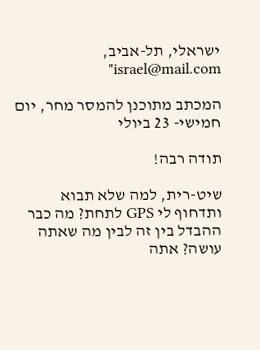ישראלי, תל-אביב, israel@mail.com"

המכתב מתוכנן להמסר מחר, יום חמישי- 23 ביולי

תודה רבה!

שיט-רית, למה שלא תבוא ותדחוף לי GPS לתחת? מה כבר ההבדל בין זה לבין מה שאתה עושה? אתה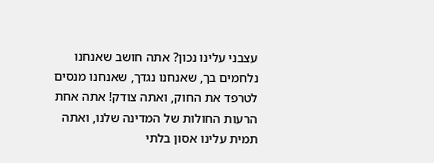עצבני עלינו נכון? אתה חושב שאנחנו נלחמים בך, שאנחנו נגדך, שאנחנו מנסים לטרפד את החוק, ואתה צודק! אתה אחת הרעות החולות של המדינה שלנו, ואתה תמית עלינו אסון בלתי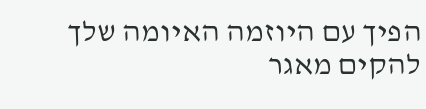הפיך עם היוזמה האיומה שלך להקים מאגר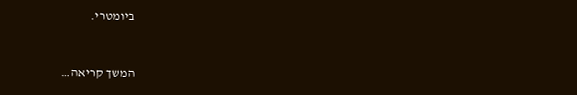ביומטרי.


המשך קריאה…